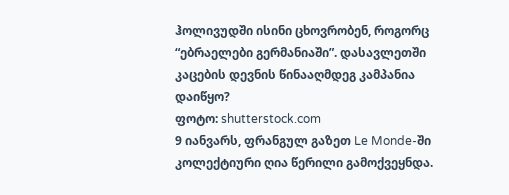ჰოლივუდში ისინი ცხოვრობენ, როგორც “ებრაელები გერმანიაში”. დასავლეთში კაცების დევნის წინააღმდეგ კამპანია დაიწყო?
ფოტო: shutterstock.com
9 იანვარს, ფრანგულ გაზეთ Le Monde-ში კოლექტიური ღია წერილი გამოქვეყნდა.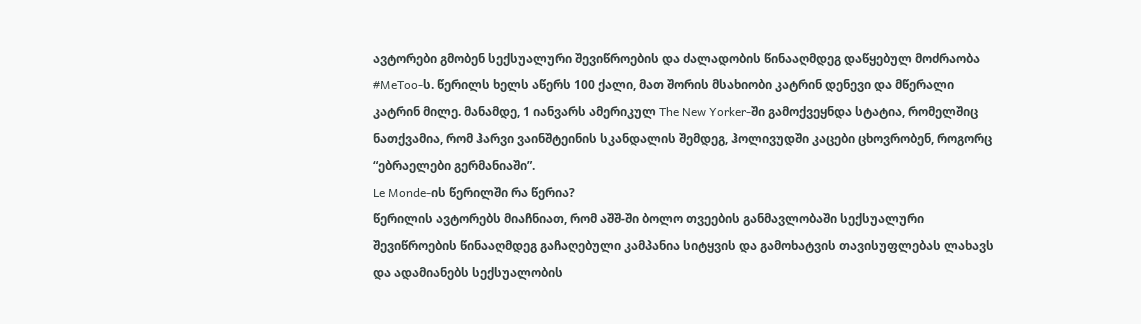ავტორები გმობენ სექსუალური შევიწროების და ძალადობის წინააღმდეგ დაწყებულ მოძრაობა #MeToo-ს. წერილს ხელს აწერს 100 ქალი, მათ შორის მსახიობი კატრინ დენევი და მწერალი კატრინ მილე. მანამდე, 1 იანვარს ამერიკულ The New Yorker-ში გამოქვეყნდა სტატია, რომელშიც ნათქვამია, რომ ჰარვი ვაინშტეინის სკანდალის შემდეგ, ჰოლივუდში კაცები ცხოვრობენ, როგორც “ებრაელები გერმანიაში”.
Le Monde-ის წერილში რა წერია?
წერილის ავტორებს მიაჩნიათ, რომ აშშ-ში ბოლო თვეების განმავლობაში სექსუალური შევიწროების წინააღმდეგ გაჩაღებული კამპანია სიტყვის და გამოხატვის თავისუფლებას ლახავს და ადამიანებს სექსუალობის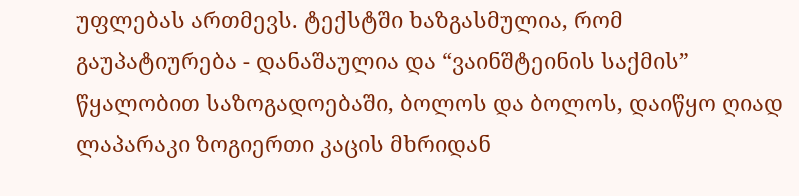უფლებას ართმევს. ტექსტში ხაზგასმულია, რომ გაუპატიურება - დანაშაულია და “ვაინშტეინის საქმის” წყალობით საზოგადოებაში, ბოლოს და ბოლოს, დაიწყო ღიად ლაპარაკი ზოგიერთი კაცის მხრიდან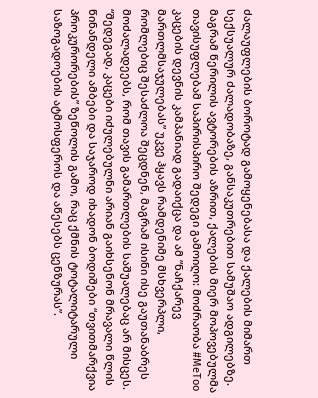ძალაუფლების ბოროტად გამოყენებასა და ქალების მიმართ სექსუალურ ძალადობაზე, განსაკუთრებით სამუშაო ადგილებზე. მაგრამ წერილის ავტორების აზრით, ქალების მიერ მოპოვებულმა თავისუფლებამ საპირისპირო შედეგი გამოიღო: მოძრაობა #MeToo კაცების დევნის კამპანიად გადაიქცა და ამ “ნაჩქარევ მართლმსაჯულებას” უკვე ჰყავს რამდენიმე მსხვერპლი, რომლებიც შესაძლოა შეცდნენ, მაგრამ ისინი ისე გაუთანაბრეს მოძალადეებს, რომ თავის გამართლების საშუალებაც არ მისცეს.
“შედეგად, კაცები იძულებულნი არიან გაიხსენონ მრავალი წლის წინანდელი ამბები და საჯაროდ იხადონ ბოდიშები “თვითმარქვია პროკურორების” ზეწოლის გამო, რაც ქმნის ტოტალიტარული საზოგადოების ატმოსფეროს და აწესებს ცენზურას”.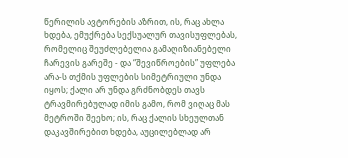წერილის ავტორების აზრით, ის, რაც ახლა ხდება, ემუქრება სექსუალურ თავისუფლებას, რომელიც შეუძლებელია გამაღიზიანებელი ჩარევის გარეშე - და “შევიწროების” უფლება არა-ს თქმის უფლების სიმეტრიული უნდა იყოს; ქალი არ უნდა გრძნობდეს თავს ტრავმირებულად იმის გამო, რომ ვიღაც მას მეტროში შეეხო; ის, რაც ქალის სხეულთან დაკავშირებით ხდება, აუცილებლად არ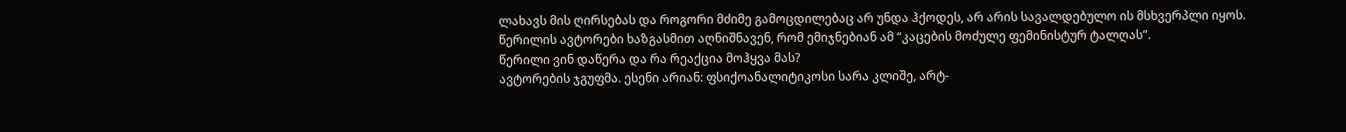ლახავს მის ღირსებას და როგორი მძიმე გამოცდილებაც არ უნდა ჰქოდეს, არ არის სავალდებულო ის მსხვერპლი იყოს. წერილის ავტორები ხაზგასმით აღნიშნავენ, რომ ემიჯნებიან ამ “კაცების მოძულე ფემინისტურ ტალღას”.
წერილი ვინ დაწერა და რა რეაქცია მოჰყვა მას?
ავტორების ჯგუფმა. ესენი არიან: ფსიქოანალიტიკოსი სარა კლიშე, არტ-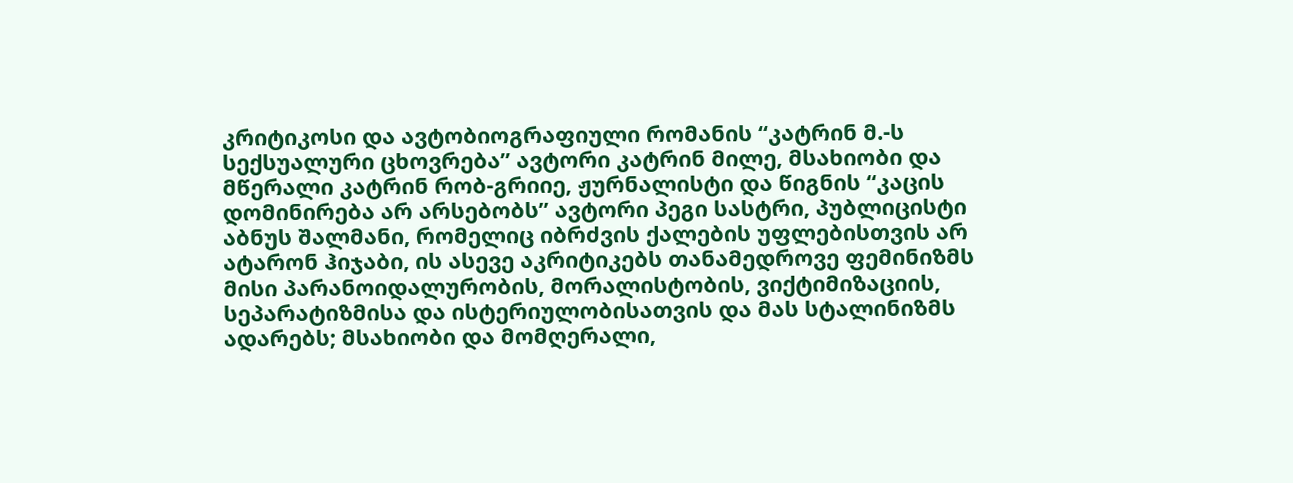კრიტიკოსი და ავტობიოგრაფიული რომანის “კატრინ მ.-ს სექსუალური ცხოვრება” ავტორი კატრინ მილე, მსახიობი და მწერალი კატრინ რობ-გრიიე, ჟურნალისტი და წიგნის “კაცის დომინირება არ არსებობს” ავტორი პეგი სასტრი, პუბლიცისტი აბნუს შალმანი, რომელიც იბრძვის ქალების უფლებისთვის არ ატარონ ჰიჯაბი, ის ასევე აკრიტიკებს თანამედროვე ფემინიზმს მისი პარანოიდალურობის, მორალისტობის, ვიქტიმიზაციის, სეპარატიზმისა და ისტერიულობისათვის და მას სტალინიზმს ადარებს; მსახიობი და მომღერალი,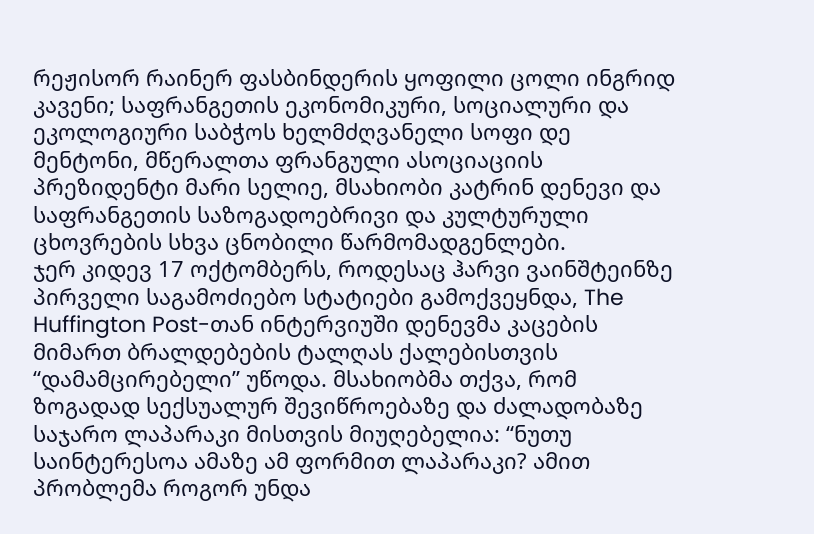რეჟისორ რაინერ ფასბინდერის ყოფილი ცოლი ინგრიდ კავენი; საფრანგეთის ეკონომიკური, სოციალური და ეკოლოგიური საბჭოს ხელმძღვანელი სოფი დე მენტონი, მწერალთა ფრანგული ასოციაციის პრეზიდენტი მარი სელიე, მსახიობი კატრინ დენევი და საფრანგეთის საზოგადოებრივი და კულტურული ცხოვრების სხვა ცნობილი წარმომადგენლები.
ჯერ კიდევ 17 ოქტომბერს, როდესაც ჰარვი ვაინშტეინზე პირველი საგამოძიებო სტატიები გამოქვეყნდა, The Huffington Post-თან ინტერვიუში დენევმა კაცების მიმართ ბრალდებების ტალღას ქალებისთვის “დამამცირებელი” უწოდა. მსახიობმა თქვა, რომ ზოგადად სექსუალურ შევიწროებაზე და ძალადობაზე საჯარო ლაპარაკი მისთვის მიუღებელია: “ნუთუ საინტერესოა ამაზე ამ ფორმით ლაპარაკი? ამით პრობლემა როგორ უნდა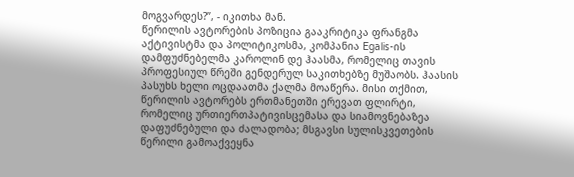მოგვარდეს?”, - იკითხა მან.
წერილის ავტორების პოზიცია გააკრიტიკა ფრანგმა აქტივისტმა და პოლიტიკოსმა, კომპანია Egalis-ის დამფუძნებელმა კაროლინ დე ჰაასმა, რომელიც თავის პროფესიულ წრეში გენდერულ საკითხებზე მუშაობს. ჰაასის პასუხს ხელი ოცდაათმა ქალმა მოაწერა. მისი თქმით, წერილის ავტორებს ერთმანეთში ერევათ ფლირტი, რომელიც ურთიერთპატივისცემასა და სიამოვნებაზეა დაფუძნებული და ძალადობა; მსგავსი სულისკვეთების წერილი გამოაქვეყნა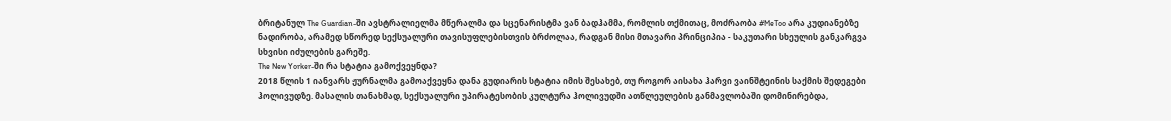ბრიტანულ The Guardian-ში ავსტრალიელმა მწერალმა და სცენარისტმა ვან ბადჰამმა, რომლის თქმითაც, მოძრაობა #MeToo არა კუდიანებზე ნადირობა, არამედ სწორედ სექსუალური თავისუფლებისთვის ბრძოლაა, რადგან მისი მთავარი პრინციპია - საკუთარი სხეულის განკარგვა სხვისი იძულების გარეშე.
The New Yorker-ში რა სტატია გამოქვეყნდა?
2018 წლის 1 იანვარს ჟურნალმა გამოაქვეყნა დანა გუდიარის სტატია იმის შესახებ, თუ როგორ აისახა ჰარვი ვაინშტეინის საქმის შედეგები ჰოლივუდზე. მასალის თანახმად, სექსუალური უპირატესობის კულტურა ჰოლივუდში ათწლეულების განმავლობაში დომინირებდა,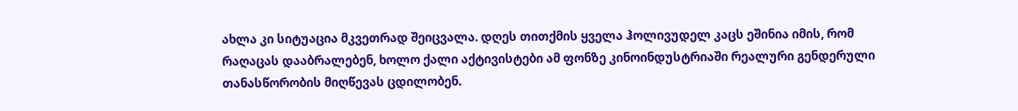ახლა კი სიტუაცია მკვეთრად შეიცვალა. დღეს თითქმის ყველა ჰოლივუდელ კაცს ეშინია იმის, რომ რაღაცას დააბრალებენ, ხოლო ქალი აქტივისტები ამ ფონზე კინოინდუსტრიაში რეალური გენდერული თანასწორობის მიღწევას ცდილობენ.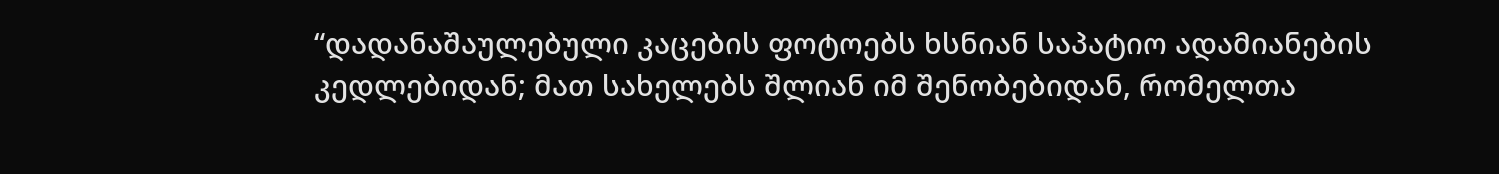“დადანაშაულებული კაცების ფოტოებს ხსნიან საპატიო ადამიანების კედლებიდან; მათ სახელებს შლიან იმ შენობებიდან, რომელთა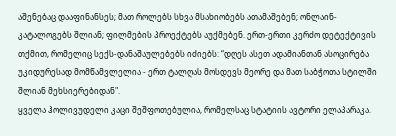აშენებაც დააფინანსეს; მათ როლებს სხვა მსახიობებს ათამაშებენ; ონლაინ-კატალოგებს შლიან; ფილმების პროექტებს აუქმებენ. ერთ-ერთი კერძო დეტექტივის თქმით, რომელიც სექს-დანაშაულებებს იძიებს: “დღეს ასეთ ადამიანთან ასოცირება უკიდურესად მომწამვლელია - ერთ ტალღას მოსდევს მეორე და მათ საბჭოთა სტილში შლიან მეხსიერებიდან".
ყველა ჰოლივუდელი კაცი შეშფოთებულია, რომელსაც სტატიის ავტორი ელაპარაკა.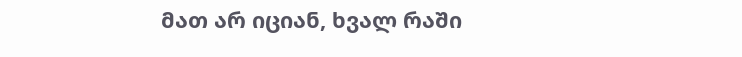მათ არ იციან, ხვალ რაში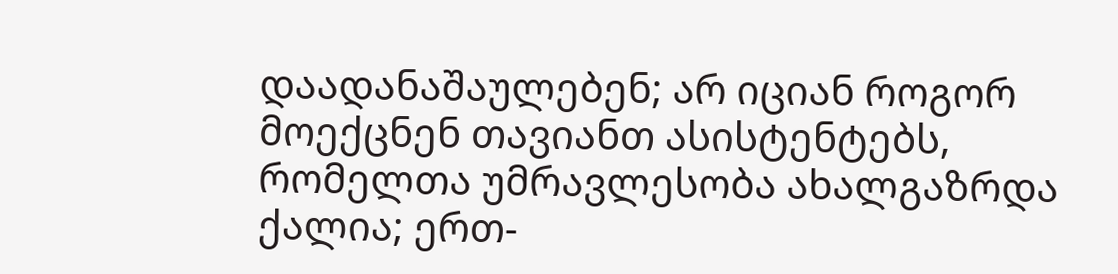დაადანაშაულებენ; არ იციან როგორ მოექცნენ თავიანთ ასისტენტებს, რომელთა უმრავლესობა ახალგაზრდა ქალია; ერთ-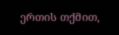ერთის თქმით,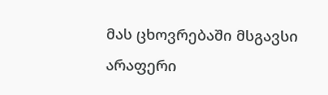მას ცხოვრებაში მსგავსი არაფერი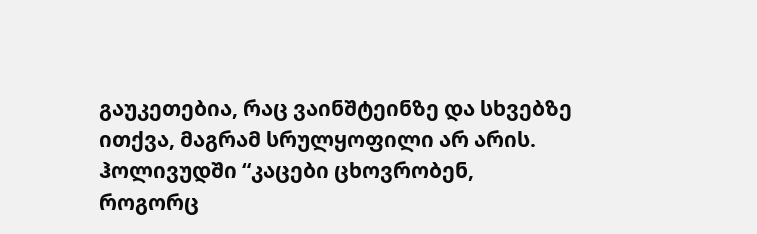გაუკეთებია, რაც ვაინშტეინზე და სხვებზე ითქვა, მაგრამ სრულყოფილი არ არის. ჰოლივუდში “კაცები ცხოვრობენ, როგორც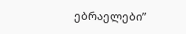ებრაელები”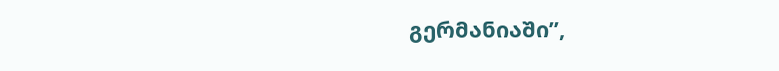გერმანიაში”,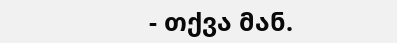- თქვა მან.